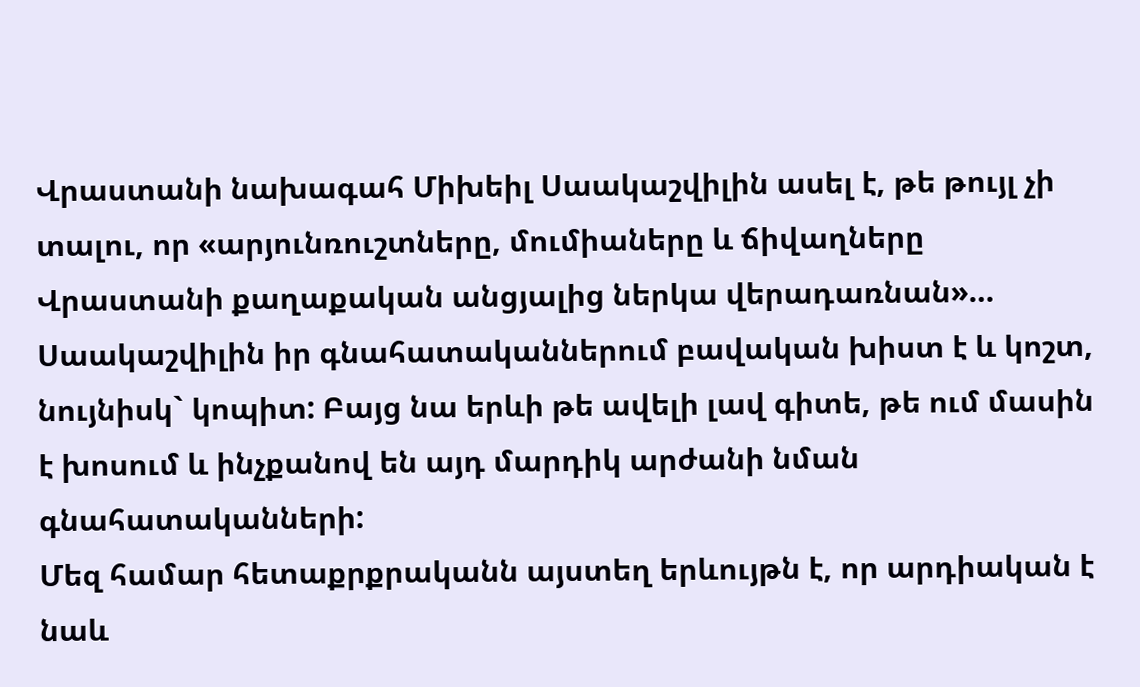Վրաստանի նախագահ Միխեիլ Սաակաշվիլին ասել է, թե թույլ չի տալու, որ «արյունռուշտները, մումիաները և ճիվաղները Վրաստանի քաղաքական անցյալից ներկա վերադառնան»… Սաակաշվիլին իր գնահատականներում բավական խիստ է և կոշտ, նույնիսկ` կոպիտ: Բայց նա երևի թե ավելի լավ գիտե, թե ում մասին է խոսում և ինչքանով են այդ մարդիկ արժանի նման գնահատականների:
Մեզ համար հետաքրքրականն այստեղ երևույթն է, որ արդիական է նաև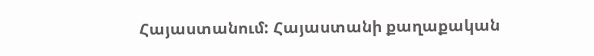Հայաստանում: Հայաստանի քաղաքական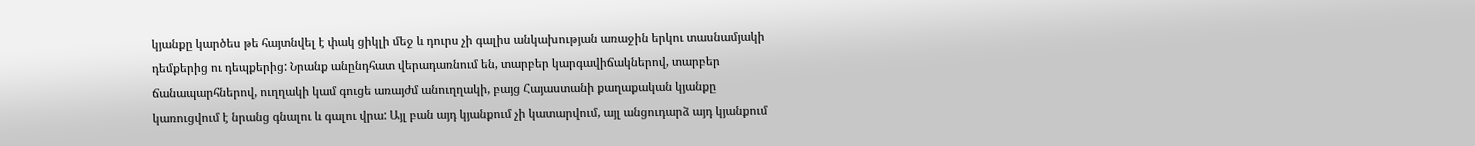կյանքը կարծես թե հայտնվել է փակ ցիկլի մեջ և դուրս չի գալիս անկախության առաջին երկու տասնամյակի դեմքերից ու դեպքերից: Նրանք անընդհատ վերադառնում են, տարբեր կարգավիճակներով, տարբեր ճանապարհներով, ուղղակի կամ գուցե առայժմ անուղղակի, բայց Հայաստանի քաղաքական կյանքը կառուցվում է նրանց գնալու և գալու վրա: Այլ բան այդ կյանքում չի կատարվում, այլ անցուդարձ այդ կյանքում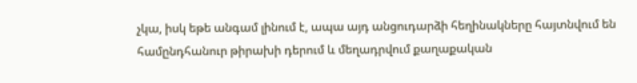չկա, իսկ եթե անգամ լինում է, ապա այդ անցուդարձի հեղինակները հայտնվում են համընդհանուր թիրախի դերում և մեղադրվում քաղաքական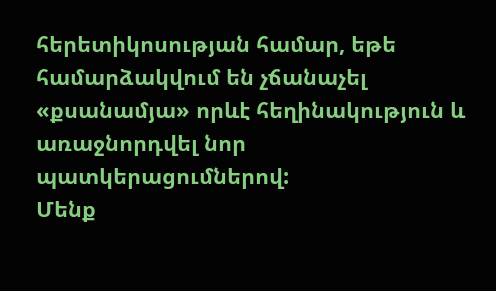հերետիկոսության համար, եթե համարձակվում են չճանաչել «քսանամյա» որևէ հեղինակություն և առաջնորդվել նոր պատկերացումներով:
Մենք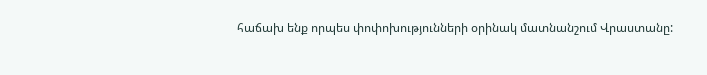հաճախ ենք որպես փոփոխությունների օրինակ մատնանշում Վրաստանը: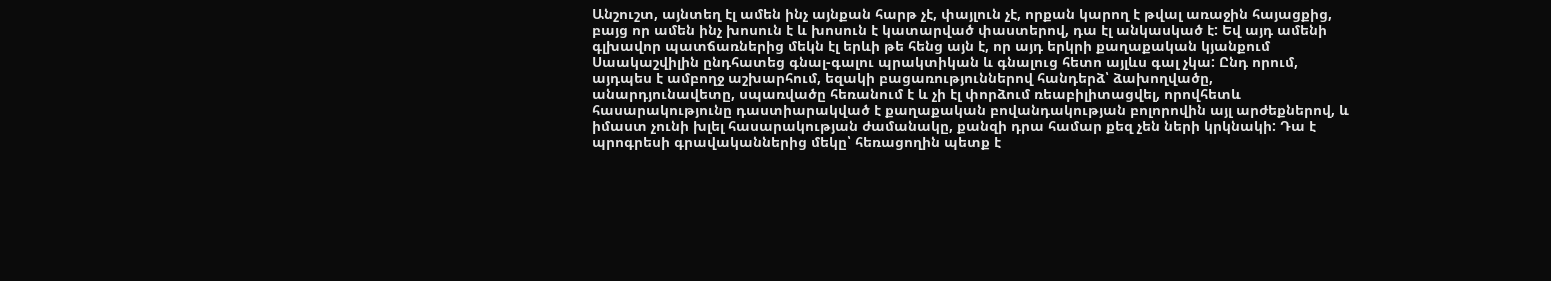Անշուշտ, այնտեղ էլ ամեն ինչ այնքան հարթ չէ, փայլուն չէ, որքան կարող է թվալ առաջին հայացքից, բայց որ ամեն ինչ խոսուն է և խոսուն է կատարված փաստերով, դա էլ անկասկած է: Եվ այդ ամենի գլխավոր պատճառներից մեկն էլ երևի թե հենց այն է, որ այդ երկրի քաղաքական կյանքում Սաակաշվիլին ընդհատեց գնալ-գալու պրակտիկան և գնալուց հետո այլևս գալ չկա: Ընդ որում, այդպես է ամբողջ աշխարհում, եզակի բացառություններով հանդերձ՝ ձախողվածը, անարդյունավետը, սպառվածը հեռանում է և չի էլ փորձում ռեաբիլիտացվել, որովհետև հասարակությունը դաստիարակված է քաղաքական բովանդակության բոլորովին այլ արժեքներով, և իմաստ չունի խլել հասարակության ժամանակը, քանզի դրա համար քեզ չեն ների կրկնակի: Դա է պրոգրեսի գրավականներից մեկը՝ հեռացողին պետք է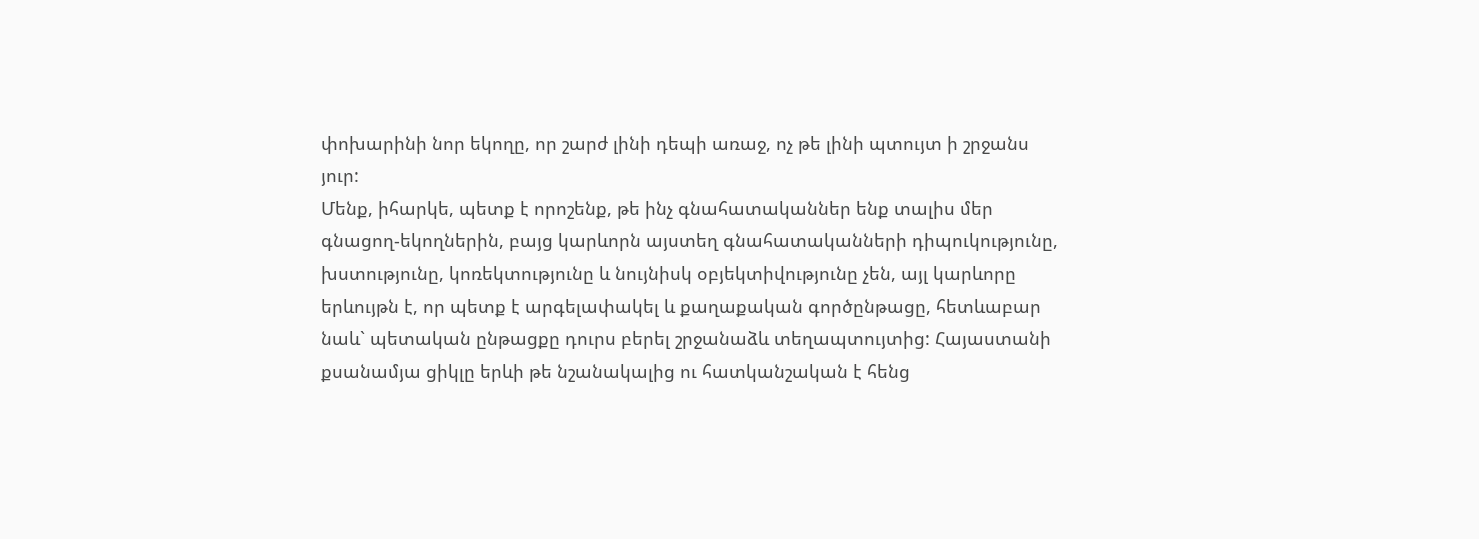փոխարինի նոր եկողը, որ շարժ լինի դեպի առաջ, ոչ թե լինի պտույտ ի շրջանս յուր:
Մենք, իհարկե, պետք է որոշենք, թե ինչ գնահատականներ ենք տալիս մեր գնացող-եկողներին, բայց կարևորն այստեղ գնահատականների դիպուկությունը, խստությունը, կոռեկտությունը և նույնիսկ օբյեկտիվությունը չեն, այլ կարևորը երևույթն է, որ պետք է արգելափակել և քաղաքական գործընթացը, հետևաբար նաև` պետական ընթացքը դուրս բերել շրջանաձև տեղապտույտից: Հայաստանի քսանամյա ցիկլը երևի թե նշանակալից ու հատկանշական է հենց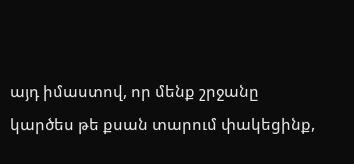այդ իմաստով, որ մենք շրջանը կարծես թե քսան տարում փակեցինք,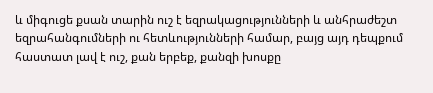և միգուցե քսան տարին ուշ է եզրակացությունների և անհրաժեշտ եզրահանգումների ու հետևությունների համար, բայց այդ դեպքում հաստատ լավ է ուշ, քան երբեք, քանզի խոսքը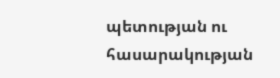պետության ու հասարակության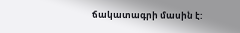ճակատագրի մասին է: